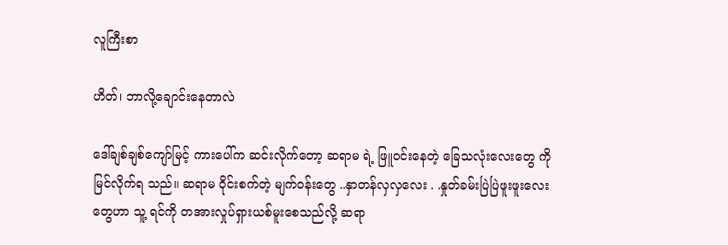လူကြီးစာ

ဟိတ်၊ ဘာလို့ချောင်းနေတာလဲ

ဒေါ်ချစ်ချစ်ကျော်မြင့် ကားပေါ်က ဆင်းလိုက်တော့ ဆရာမ ရဲ့ ဖြူဝင်းနေတဲ့ ခြေသလုံးလေးတွေ ကို မြင်လိုက်ရ သည်။ ဆရာမ ဝိုင်းစက်တဲ့ မျက်ဝန်းတွေ ..နှာတန်လှလှလေး . .နှုတ်ခမ်းပြဲပြဲဖူးဖူးလေးတွေဟာ သူ့ ရင်ကို တအားလှုပ်ရှားယစ်မူးစေသည်လို့ ဆရာ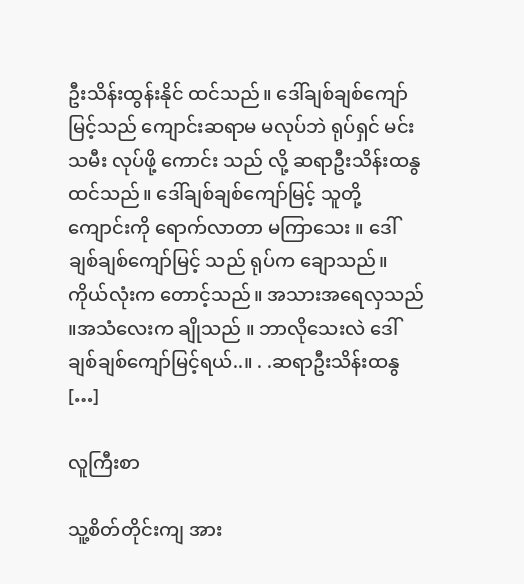ဦးသိန်းထွန်းနိုင် ထင်သည်။ ဒေါ်ချစ်ချစ်ကျော်မြင့်သည် ကျောင်းဆရာမ မလုပ်ဘဲ ရုပ်ရှင် မင်းသမီး လုပ်ဖို့ ကောင်း သည် လို့ ဆရာဦးသိန်းထနွ ထင်သည်။ ဒေါ်ချစ်ချစ်ကျော်မြင့် သူတို့ ကျောင်းကို ရောက်လာတာ မကြာသေး ။ ဒေါ်ချစ်ချစ်ကျော်မြင့် သည် ရုပ်က ချောသည်။ ကိုယ်လုံးက တောင့်သည်။ အသားအရေလှသည် ။အသံလေးက ချိုသည် ။ ဘာလိုသေးလဲ ဒေါ်ချစ်ချစ်ကျော်မြင့်ရယ်..။ . .ဆရာဦးသိန်းထနွ […]

လူကြီးစာ

သူ့စိတ်တိုင်းကျ အား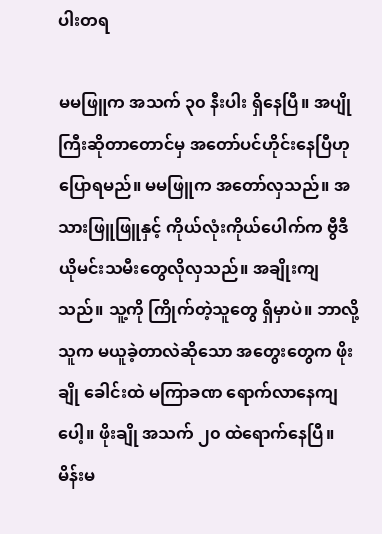ပါးတရ

မမဖြူက အသက် ၃၀ နီးပါး ရှိနေပြီ။ အပျိုကြီးဆိုတာတောင်မှ အတော်ပင်ဟိုင်းနေပြီဟု ပြောရမည်။ မမဖြူက အတော်လှသည်။ အသားဖြူဖြူနှင့် ကိုယ်လုံးကိုယ်ပေါက်က ဗွီဒီယိုမင်းသမီးတွေလိုလှသည်။ အချိုးကျသည်။ သူ့ကို ကြိုက်တဲ့သူတွေ ရှိမှာပဲ။ ဘာလို့သူက မယူခဲ့တာလဲဆိုသော အတွေးတွေက ဖိုးချို ခေါင်းထဲ မကြာခဏ ရောက်လာနေကျပေါ့။ ဖိုးချို အသက် ၂၀ ထဲရောက်နေပြီ။ မိန်းမ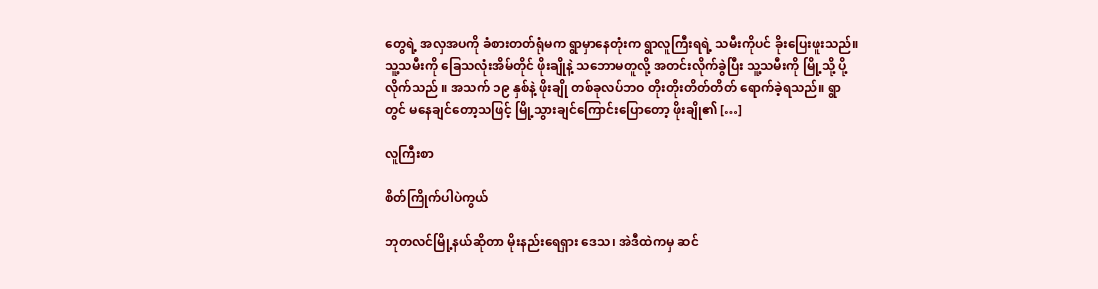တွေရဲ့ အလှအပကို ခံစားတတ်ရုံမက ရွာမှာနေတုံးက ရွာလူကြီးရရဲ့ သမီးကိုပင် ခိုးပြေးဖူးသည်။ သူ့သမီးကို ခြေသလုံးအိမ်တိုင် ဖိုးချိုနဲ့ သဘောမတူလို့ အတင်းလိုက်ခွဲပြီး သူ့သမီးကို မြို့သို့ ပို့လိုက်သည် ။ အသက် ၁၉ နှစ်နဲ့ ဖိုးချို တစ်ခုလပ်ဘဝ တိုးတိုးတိတ်တိတ် ရောက်ခဲ့ရသည်။ ရွာတွင် မနေချင်တော့သဖြင့် မြို့သွားချင်ကြောင်းပြောတော့ ဖိုးချို၏ […]

လူကြီးစာ

စိတ်ကြိုက်ပါပဲကွယ်

ဘုတလင်မြို့နယ်ဆိုတာ မိုးနည်းရေရှား ဒေသ၊ အဲဒီထဲကမှ ဆင်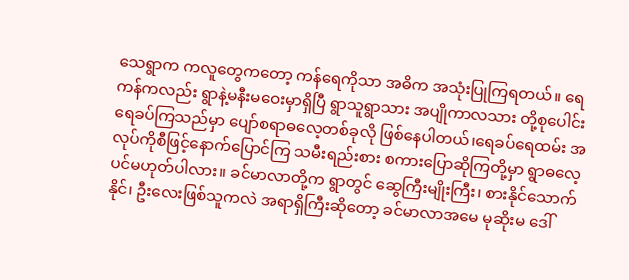သေရွာက ကလူတွေကတော့ ကန်ရေကိုသာ အဓိက အသုံးပြုကြရတယ်။ ရေကန်ကလည်း ရွာနဲ့မနီးမဝေးမှာရှိပြီ ရွာသူရွာသား အပျိုကာလသား တို့စုပေါင်းရေခပ်ကြသည်မှာ ပျော်စရာဓလေ့တစ်ခုလို ဖြစ်နေပါတယ်၊ရေခပ်ရေထမ်း အလုပ်ကိုစီဖြင့်နောက်ပြောင်ကြ သမီးရည်းစား စကားပြောဆိုကြတို့မှာ ရွာဓလေ့ပင်မဟုတ်ပါလား။ ခင်မာလာတို့က ရွာတွင် ဆွေကြီးမျိုးကြီး၊ စားနိုင်သောက်နိုင်၊ ဦးလေးဖြစ်သူကလဲ အရာရှိကြီးဆိုတော့ ခင်မာလာအမေ မုဆိုးမ ဒေါ်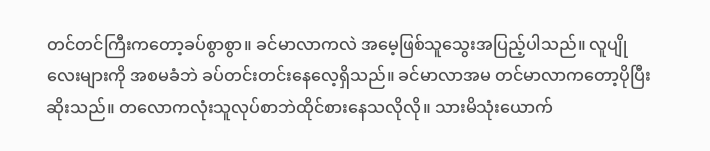တင်တင်ကြီးကတော့ခပ်စွာစွာ။ ခင်မာလာကလဲ အမေ့ဖြစ်သူသွေးအပြည့်ပါသည်။ လူပျိုလေးများကို အစမခံဘဲ ခပ်တင်းတင်းနေလေ့ရှိသည်။ ခင်မာလာအမ တင်မာလာကတော့ပိုပြီးဆိုးသည်။ တလောကလုံးသူလုပ်စာဘဲထိုင်စားနေသလိုလို။ သားမိသုံးယောက်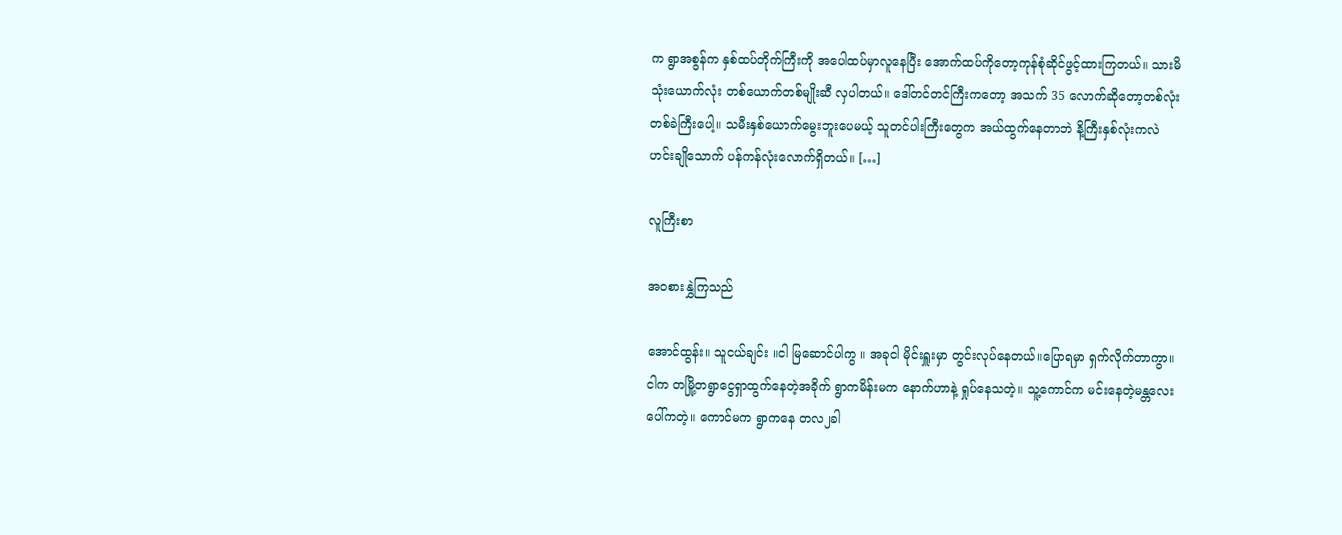က ရွာအစွန်က နှစ်ထပ်တိုက်ကြီးကို အပေါထပ်မှာလူနေပြီး အောက်ထပ်ကိုတော့ကုန်စုံဆိုင်ဖွင့်ထားကြတယ်။ သားမိသုံးယောက်လုံး တစ်ယောက်တစ်မျိုးဆီ လှပါတယ်။ ဒေါ်တင်တင်ကြီးကတော့ အသက် 35 လောက်ဆိုတော့တစ်လုံးတစ်ခဲကြီးပေါ့။ သမီးနှစ်ယောက်မွေးဘူးပေမယ့် သူတင်ပါးကြီးတွေက အယ်ထွက်နေတာဘဲ နိ့ကြီးနှစ်လုံးကလဲ ဟင်းချိုသောက် ပန်ကန်လုံးလောက်ရှိတယ်။ […]

လူကြီးစာ

အဝစားနွှဲကြသည်

အောင်ထွန်း။ သူငယ်ချင်း ။ငါ မြဆောင်ပါကွ ။ အခုငါ မိုင်းရှူးမှာ တွင်းလုပ်နေတယ်။ပြောရမှာ ရှက်လိုက်တာကွာ။ ငါက တမြို့တရွာငွေရှာထွက်နေတဲ့အခိုက် ရွာကမိန်းမက နောက်ဟာနဲ့ ရှုပ်နေသတဲ့။ သူ့ကောင်က မင်းနေတဲ့မန္တလေးပေါ်ကတဲ့။ ကောင်မက ရွာကနေ တလ၂ခါ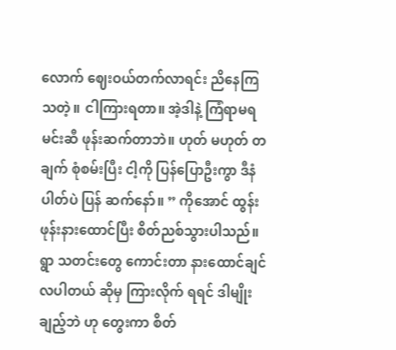လောက် ဈေးဝယ်တက်လာရင်း ညိနေကြသတဲ့။ ငါကြားရတာ။ အဲ့ဒါနဲ့ ကြံရာမရ မင်းဆီ ဖုန်းဆက်တာဘဲ။ ဟုတ် မဟုတ် တချက် စုံစမ်းပြီး ငါ့ကို ပြန်ပြောဦးကွာ ဒီနံပါတ်ပဲ ပြန် ဆက်နော်။ ” ကိုအောင် ထွန်း ဖုန်းနားထောင်ပြီး စိတ်ညစ်သွားပါသည်။ရွာ သတင်းတွေ ကောင်းတာ နားထောင်ချင်လပါတယ် ဆိုမှ ကြားလိုက် ရရင် ဒါမျိုးချည့်ဘဲ ဟု တွေးကာ စိတ်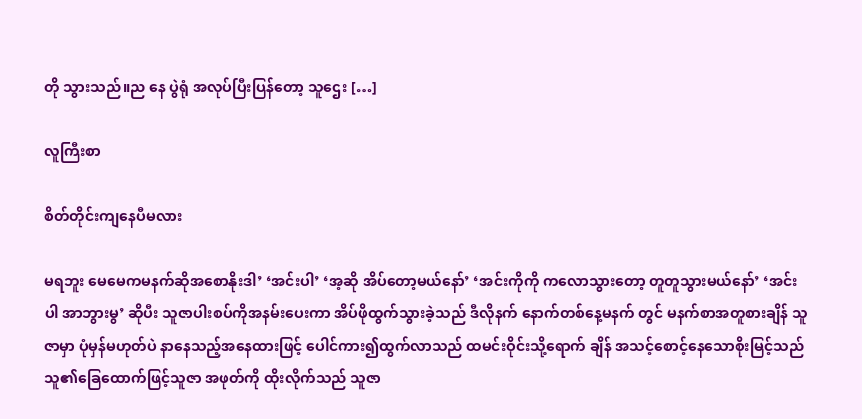တို သွားသည်။ည နေ ပွဲရုံ အလုပ်ပြီးပြန်တော့ သူဌေး […]

လူကြီးစာ

စိတ်တိုင်းကျနေပီမလား

မရဘူး မေမေကမနက်ဆိုအစောနိုးဒါ’ ‘အင်းပါ’ ‘အ့ဆို အိပ်တော့မယ်နော်’ ‘အင်းကိုကို ကလောသွားတော့ တူတူသွားမယ်နော်’ ‘အင်းပါ အာဘွားမွ’ ဆိုပီး သူဇာပါးစပ်ကိုအနမ်းပေးကာ အိပ်ဖိုထွက်သွားခဲ့သည် ဒီလိုနက် နောက်တစ်နေ့မနက် တွင် မနက်စာအတူစားချိန် သူဇာမှာ ပုံမှန်မဟုတ်ပဲ နာနေသည့်အနေထားဖြင့် ပေါင်ကား၍ထွက်လာသည် ထမင်းဝိုင်းသို့ရောက် ချိန် အသင့်စောင့်နေသောစိုးမြင့်သည် သူ၏ခြေထောက်ဖြင့်သူဇာ အဖုတ်ကို ထိုးလိုက်သည် သူဇာ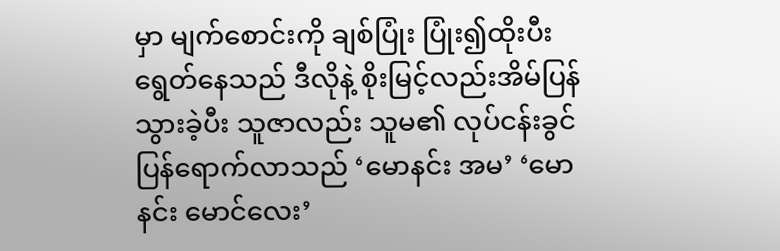မှာ မျက်စောင်းကို ချစ်ပြုံး ပြုံး၍ထိုးပီး ရွေတ်နေသည် ဒီလိုနဲ့ စိုးမြင့်လည်းအိမ်ပြန်သွားခဲ့ပီး သူဇာလည်း သူမ၏ လုပ်ငန်းခွင် ပြန်ရောက်လာသည် ‘မောနင်း အမ’ ‘မောနင်း မောင်လေး’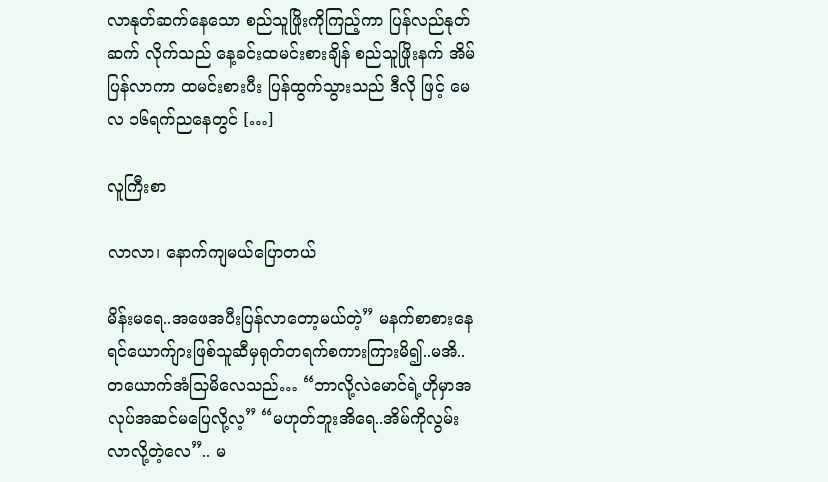လာနုတ်ဆက်နေသော စည်သူဖြိုးကိုကြည့်ကာ ပြန်လည်နုတ်ဆက် လိုက်သည် နေ့ခင်းထမင်းစားချိန် စည်သူဖြိုးနက် အိမ်ပြန်လာကာ ထမင်းစားပီး ပြန်ထွက်သွားသည် ဒီလို ဖြင့် မေလ ၁၆ရက်ညနေတွင် […]

လူကြီးစာ

လာလာ၊ နောက်ကျမယ်ပြောတယ်

မိန်းမရေ..အဖေအပီးပြန်လာတော့မယ်တဲ့” မနက်စာစားနေရင်ယောက်ျားဖြစ်သူဆီမှရုတ်တရက်စကားကြားမိ၍..မအိ..တယောက်အံသြမိလေသည်… “ဘာလို့လဲမောင်ရဲ့ဟိုမှာအလုပ်အဆင်မပြေလို့လ့” “မဟုတ်ဘူးအိရေ..အိမ်ကိုလွမ်းလာလို့တဲ့လေ”.. မ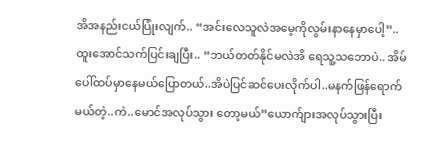အိအနည်းငယ်ပြုံးလျက်.. “အင်းလေသူလဲအမေ့ကိုလွမ်းနာနေမှာပေါ့”.. ထူးအောင်သက်ပြင်းချပြီး.. “ဘယ်တတ်နိုင်မလဲအိ ရေသူ့သဘောပဲ.. အိမ်ပေါ်ထပ်မှာနေမယ်ပြောတယ်..အိပဲပြင်ဆင်ပေးလိုက်ပါ..မနက်ဖြန်ရောက်မယ်တဲ့..ကဲ..မောင်အလုပ်သွား တော့မယ်”ယောက်ျားအလုပ်သွားပြီး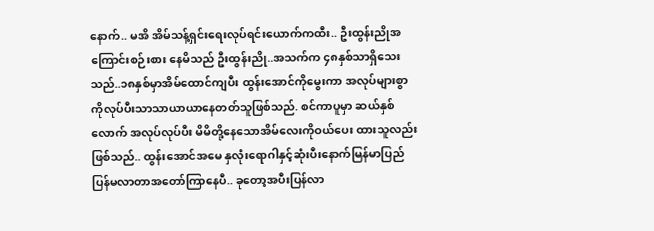နောက်.. မအိ အိမ်သန့်ရှင်းရေးလုပ်ရင်းယောက်ကထီး.. ဦးထွန်းညိုအကြောင်းစဉ်းစား နေမိသည် ဦးထွန်းညို..အသက်က ၄၈နှစ်သာရှိသေးသည်..၁၈နှစ်မှာအိမ်ထောင်ကျပီး ထွန်းအောင်ကိုမွေးကာ အလုပ်များစွာ ကိုလုပ်ပီးသာသာယာယာနေတတ်သူဖြစ်သည်. စင်ကာပူမှာ ဆယ်နှစ်လောက် အလုပ်လုပ်ပီး မိမိတို့နေသောအိမ်လေးကိုဝယ်ပေး ထားသူလည်းဖြစ်သည်.. ထွန်းအောင်အမေ နှလုံးရောဂါနှင့်ဆုံးပီးနောက်မြန်မာပြည်ပြန်မလာတာအတော်ကြာနေပီ.. ခုတော့အပီးပြန်လာ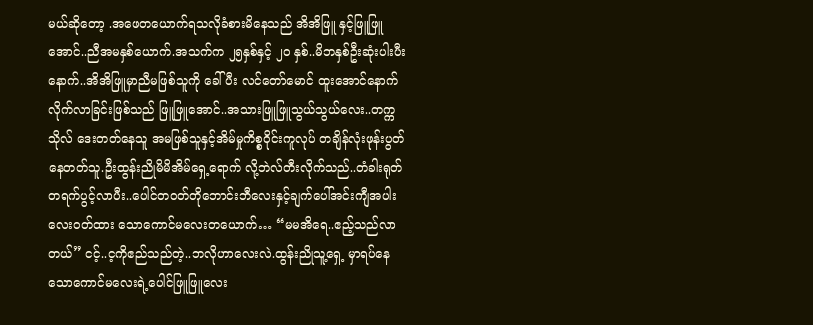မယ်ဆိုတော့ .အဖေတယောက်ရသလိုခံစားမိနေသည် အိအိဖြူ နှင့်ဖြူဖြူအောင်..ညီအမနှစ်ယောက်.အသက်က ၂၅နှစ်နှင့် ၂၀ နှစ်..မိဘနှစ်ဦးဆုံးပါးပီးနောက်..အိအိဖြူမှာညီမဖြစ်သူကို ခေါ်ပီး လင်တော်မောင် ထူးအောင်နောက်လိုက်လာခြင်းဖြစ်သည် ဖြူဖြူအောင်..အသားဖြူဖြူသွယ်သွယ်လေး..တက္ကသိုလ် ဒေးတတ်နေသူ အမဖြစ်သူနှင့်အိမ်မှုကိစ္စဝိုင်းကူလုပ် တချိန်လုံးဖုန်းပွတ်နေတတ်သူ.ဦးထွန်းညိုမိမိအိမ်ရှေ့ရောက် လို့ဘဲလ်တီးလိုက်သည်..တံခါးရုတ်တရက်ပွင့်လာပီး..ပေါင်တဝတ်တိုဘောင်းဘီလေးနှင့်ချက်ပေါ်အင်းကျီအပါးလေးဝတ်ထား သောကောင်မလေးတယောက်… “မမအိရေ..ဧည့်သည်လာတယ်” ငင့်..င့ကိုဧည်သည်တဲ့..ဘလိုဟာလေးလဲ.ထွန်းညိုသူ့ရှေ့ မှာရပ်နေသောကောင်မလေးရဲ့ပေါင်ဖြူဖြူလေး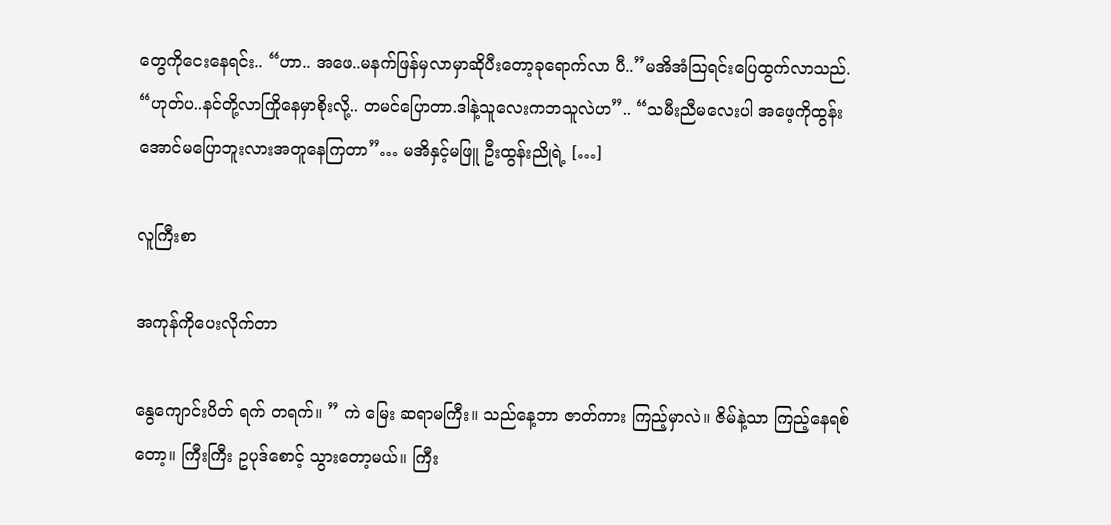တွေကိုငေးနေရင်း.. “ဟာ.. အဖေ..မနက်ဖြန်မှလာမှာဆိုပီးတော့ခုရောက်လာ ပီ..”မအိအံသြရင်းပြေထွက်လာသည်. “ဟုတ်ပ..နင်တို့လာကြိုနေမှာစိုးလို့.. တမင်ပြောတာ.ဒါနဲ့သူလေးကဘသူလဲဟ”.. “သမီးညီမလေးပါ အဖေ့ကိုထွန်းအောင်မပြောဘူးလားအတူနေကြတာ”… မအိနှင့်မဖြူ ဦးထွန်းညိုရဲ့ […]

လူကြီးစာ

အကုန်ကိုပေးလိုက်တာ

နွေကျောင်းပိတ် ရက် တရက်။ ” ကဲ မြေး ဆရာမကြီး။ သည်နေ့ဘာ ဇာတ်ကား ကြည့်မှာလဲ။ ဇိမ်နဲ့သာ ကြည့်နေရစ်တော့။ ကြီးကြီး ဥပုဒ်စောင့် သွားတော့မယ်။ ကြီး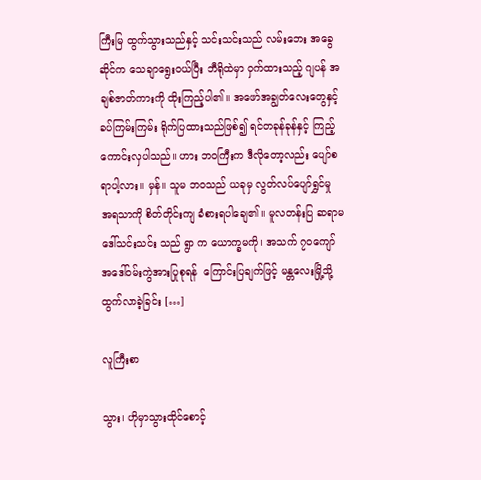ကြီးမြ ထွက်သွားသည်နှင့် သင်းသင်းသည် လမ်းဘေး အခွေဆိုင်က သေချာရွေးဝယ်ပြီး ဘီရိုထဲမှာ ဝှက်ထားသည့် ဂျပန် အချစ်ဇာတ်ကားကို ထိုးကြည့်ပါ၏။ အဖော်အချွတ်လေးတွေနှင့် ခပ်ကြမ်းကြမ်း ရိုက်ပြထားသည်ဖြစ်၍ ရင်တခုန်ခုန်နှင့် ကြည့်ကောင်းလှပါသည်။ ဟား ဘဝကြီးက ဒီလိုတော့လည်း ပျော်စရာပါ့လား။ မှန်။ သူမ ဘဝသည် ယခုမှ လွတ်လပ်ပျော်ရွှင်မှု အရသာကို စိတ်တိုင်းကျ ခံစားရပါချေ၏။ မူလတန်းပြ ဆရာမဒေါ်သင်းသင်း သည် ရွာ က ယောက္ခမကို၊ အသက် ၇၀ကျော် အဒေါ်ဝမ်းကွဲအားပြုစုရန်  ကြောင်းပြချက်ဖြင့် မန္တလေးမြို့သို့ ထွက်လာခဲ့ခြင်း […]

လူကြီးစာ

သွား၊ ဟိုမှာသွားထိုင်စောင့်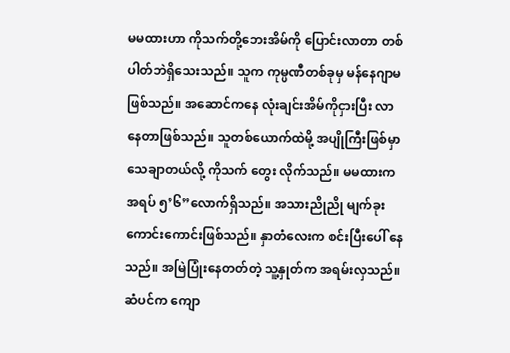မမထားဟာ ကိုသက်တို့ဘေးအိမ်ကို ပြောင်းလာတာ တစ်ပါတ်ဘဲရှိသေးသည်။ သူက ကုမ္ပဏီတစ်ခုမှ မန်နေဂျာမ ဖြစ်သည်။ အဆောင်ကနေ လုံးချင်းအိမ်ကိုငှားပြီး လာနေတာဖြစ်သည်။ သူတစ်ယောက်ထဲမို့ အပျိုကြီးဖြစ်မှာ သေချာတယ်လို့ ကိုသက် တွေး လိုက်သည်။ မမထားက အရပ် ၅’၆”လောက်ရှိသည်။ အသားညိုညို မျက်ခုးကောင်းကောင်းဖြစ်သည်။ နှာတံလေးက စင်းပြီးပေါ် နေသည်။ အမြဲပြုံးနေတတ်တဲ့ သူ့နှုတ်က အရမ်းလှသည်။ ဆံပင်က ကျော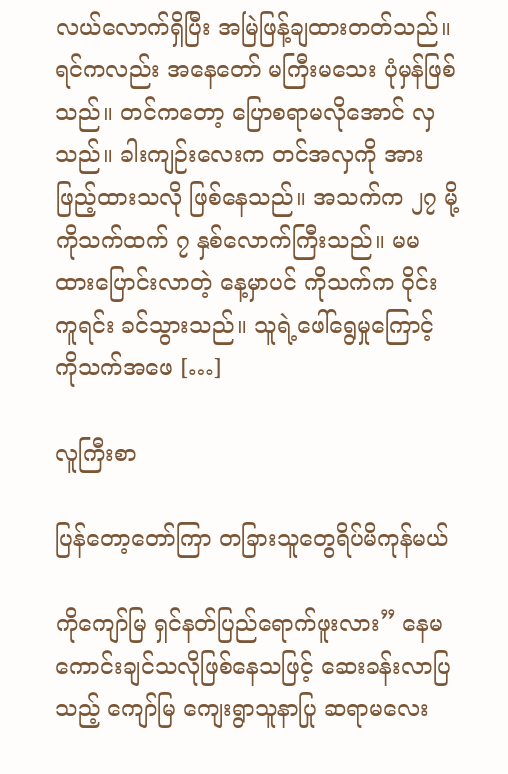လယ်လောက်ရှိပြီး အမြဲဖြန့်ချထားတတ်သည်။ ရင်ကလည်း အနေတော် မကြီးမသေး ပုံမှန်ဖြစ်သည်။ တင်ကတော့ ပြောစရာမလိုအောင် လှသည်။ ခါးကျဉ်းလေးက တင်အလှကို အားဖြည့်ထားသလို ဖြစ်နေသည်။ အသက်က ၂၇ မို့ ကိုသက်ထက် ၇ နှစ်လောက်ကြီးသည်။ မမထားပြောင်းလာတဲ့ နေ့မှာပင် ကိုသက်က ဝိုင်းကူရင်း ခင်သွားသည်။ သူရဲ့ဖေါ်ရွေမှုကြောင့် ကိုသက်အဖေ […]

လူကြီးစာ

ပြန်တော့တော်ကြာ တခြားသူတွေရိပ်မိကုန်မယ်

ကိုကျော်မြ ရှင်နတ်ပြည်ရောက်ဖူးလား” နေမကောင်းချင်သလိုဖြစ်နေသဖြင့် ဆေးခန်းလာပြသည့် ကျော်မြ ကျေးရွာသူနာပြု ဆရာမလေး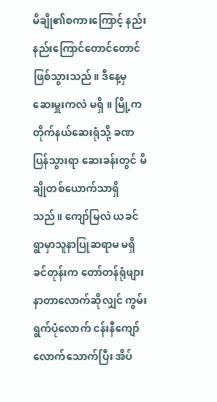မိချို၏စကားကြောင့် နည်းနည်းကြောင်တောင်တောင် ဖြစ်သွားသည်။ ဒီနေ့မှ ဆေးမှူးကလဲ မရှိ။ မြို့ကတိုက်နယ်ဆေးရုံသို့ ခဏပြန်သွားရာ ဆေးခန်းတွင် မိချိုတစ်ယောက်သာရှိသည်။ ကျော်မြလဲ ယခင်ရွာမှာသူနာပြုဆရာမ မရှိခင်တုန်းက တော်တန်ရုံဖျားနာတာလောက်ဆိုလျှင် ကွမ်းရွက်ပုံလောက် ငန်းနီကျော်လောက်သောက်ပြီး အိပ်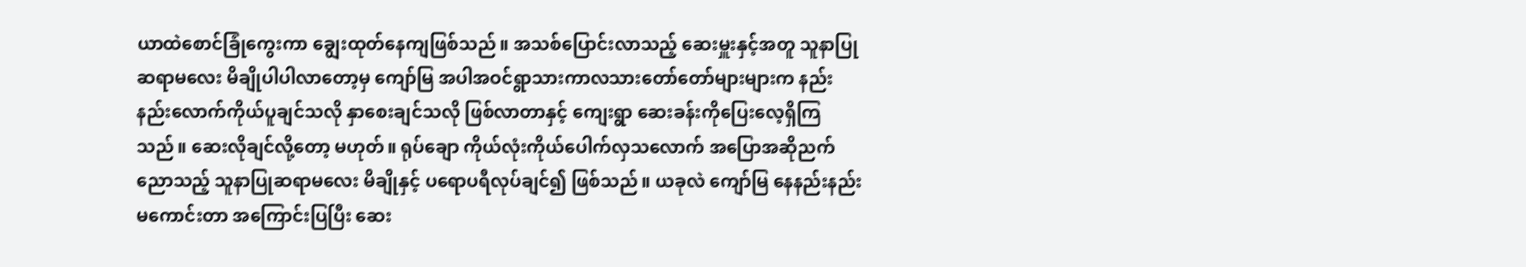ယာထဲစောင်ခြုံကွေးကာ ချွေးထုတ်နေကျဖြစ်သည်။ အသစ်ပြောင်းလာသည့် ဆေးမှူးနှင့်အတူ သူနာပြုဆရာမလေး မိချိုပါပါလာတော့မှ ကျော်မြ အပါအဝင်ရွာသားကာလသားတော်တော်များများက နည်းနည်းလောက်ကိုယ်ပူချင်သလို နှာစေးချင်သလို ဖြစ်လာတာနှင့် ကျေးရွာ ဆေးခန်းကိုပြေးလေ့ရှိကြသည်။ ဆေးလိုချင်လို့တော့ မဟုတ်။ ရုပ်ချော ကိုယ်လုံးကိုယ်ပေါက်လှသလောက် အပြောအဆိုညက်ညောသည့် သူနာပြုဆရာမလေး မိချိုနှင့် ပရောပရီလုပ်ချင်၍ ဖြစ်သည်။ ယခုလဲ ကျော်မြ နေနည်းနည်းမကောင်းတာ အကြောင်းပြပြီး ဆေး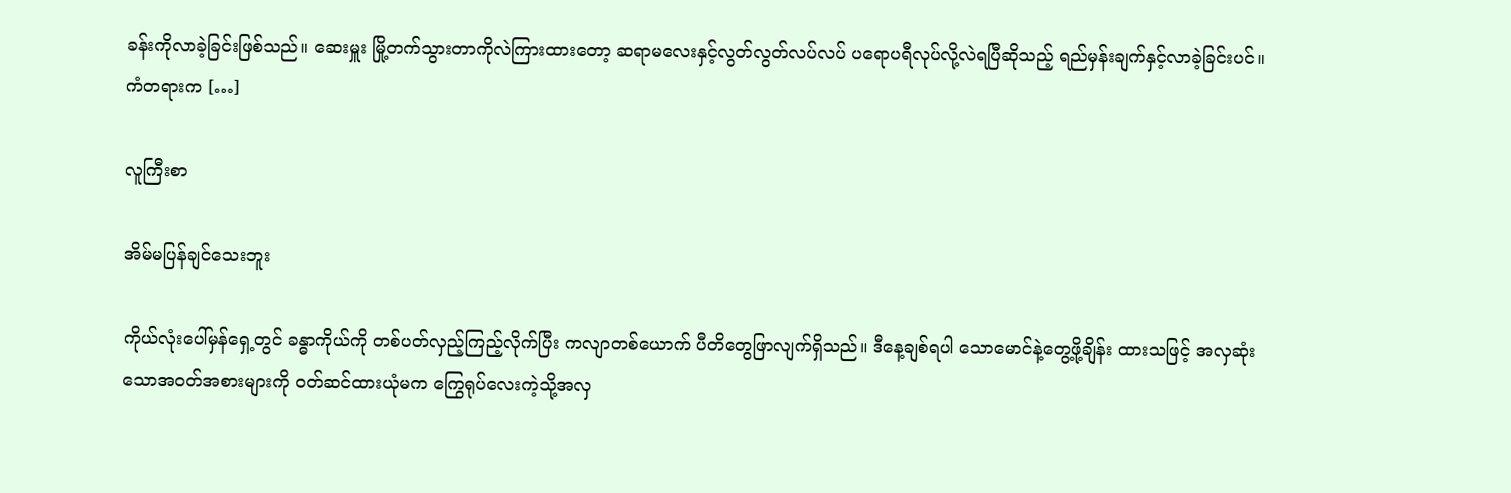ခန်းကိုလာခဲ့ခြင်းဖြစ်သည်။ ဆေးမှူး မြို့တက်သွားတာကိုလဲကြားထားတော့ ဆရာမလေးနှင့်လွတ်လွတ်လပ်လပ် ပရောပရီလုပ်လို့လဲရပြီဆိုသည့် ရည်မှန်းချက်နှင့်လာခဲ့ခြင်းပင်။ ကံတရားက […]

လူကြီးစာ

အိမ်မပြန်ချင်သေးဘူး

ကိုယ်လုံးပေါ်မှန်ရှေ့တွင် ခန္ဓာကိုယ်ကို တစ်ပတ်လှည့်ကြည့်လိုက်ပြီး ကလျာတစ်ယောက် ပီတိတွေဖြာလျက်ရှိသည်။ ဒီနေ့ချစ်ရပါ သောမောင်နဲ့တွေ့ဖို့ချိန်း ထားသဖြင့် အလှဆုံးသောအဝတ်အစားများကို ဝတ်ဆင်ထားယုံမက ကြွေရုပ်လေးကဲ့သို့အလှ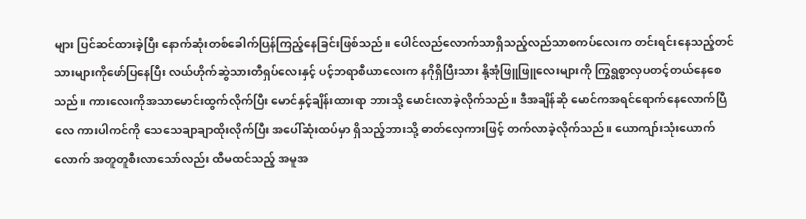များ ပြင်ဆင်ထားခဲ့ပြီး နောက်ဆုံးတစ်ခေါက်ပြန်ကြည့်နေခြင်းဖြစ်သည်။ ပေါင်လည်လောက်သာရှိသည့်လည်သာစကပ်လေးက တင်းရင်းနေသည့်တင်သားများကိုဖော်ပြနေပြီး လယ်ဟိုက်ဆွဲသားတီရှပ်လေးနှင့် ပင့်ဘရာစီယာလေးက နဂိုရှိပြီးသား နို့အုံဖြူဖြူလေးများကို ကြွရွစွာလှပတင့်တယ်နေစေသည်။ ကားလေးကိုအသာမောင်းထွက်လိုက်ပြီး မောင်နှင့်ချိန်းထားရာ ဘားသို့ မောင်းလာခဲ့လိုက်သည်။ ဒီအချိန်ဆို မောင်ကအရင်ရောက်နေလောက်ပြီလေ ကားပါကင်ကို သေသေချာချာထိုးလိုက်ပြီး အပေါ်ဆုံးထပ်မှာ ရှိသည့်ဘားသို့ ဓာတ်လှေကားဖြင့် တက်လာခဲ့လိုက်သည်။ ယောကျာ်းသုံးယောက်လောက် အတူတူစီးလာသော်လည်း ထီမထင်သည့် အမူအ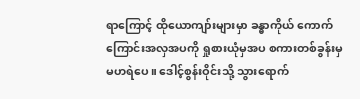ရာကြောင့် ထိုယောကျာ်းများမှာ ခန္ဓာကိုယ် ကောက်ကြောင်းအလှအပကို ရှုစားယုံမှအပ စကားတစ်ခွန်းမှ မဟရဲပေ။ ဒေါင့်စွန်းဝိုင်းသို့ သွားရောက်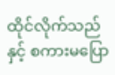ထိုင်လိုက်သည်နှင့် စကားမပြော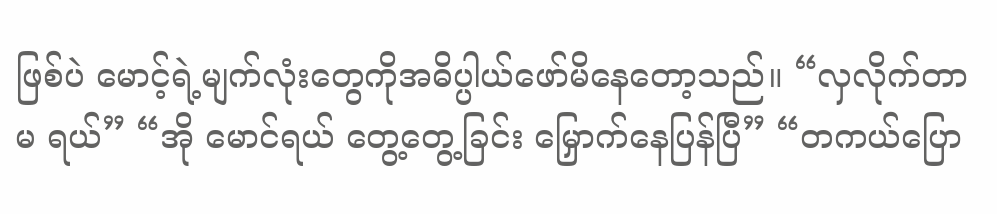ဖြစ်ပဲ မောင့်ရဲ့မျက်လုံးတွေကိုအဓိပ္ပါယ်ဖော်မိနေတော့သည်။ “လှလိုက်တာ မ ရယ်” “အို မောင်ရယ် တွေ့တွေ့ခြင်း မြှောက်နေပြန်ပြီ” “တကယ်ပြော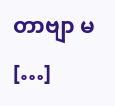တာဗျာ မ […]